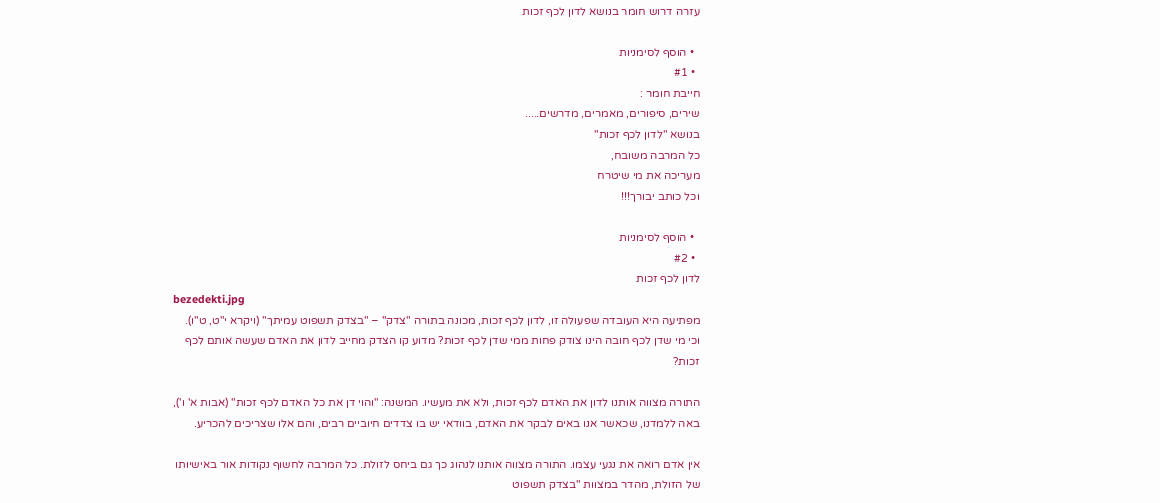עזרה דרוש חומר בנושא לדון לכף זכות

  • הוסף לסימניות
  • #1
חייבת חומר :
שירים, סיפורים, מאמרים, מדרשים.....
בנושא "לדון לכף זכות"
כל המרבה משובח,
מעריכה את מי שיטרח
וכל כותב יבורך!!!

  • הוסף לסימניות
  • #2
לדון לכף זכות
bezedekti.jpg
מפתיעה היא העובדה שפעולה זו, לדון לכף זכות, מכונה בתורה "צדק" – "בצדק תשפוט עמיתך" (ויקרא י"ט, ט"ו). וכי מי שדן לכף חובה הינו צודק פחות ממי שדן לכף זכות? מדוע קו הצדק מחייב לדון את האדם שעשה אותם לכף זכות?

התורה מצווה אותנו לדון את האדם לכף זכות, ולא את מעשיו. המשנה: "והוי דן את כל האדם לכף זכות" (אבות א' ו'), באה ללמדנו, שכאשר אנו באים לבקר את האדם, בוודאי יש בו צדדים חיוביים רבים, והם אלו שצריכים להכריע.

אין אדם רואה את נגעי עצמו. התורה מצווה אותנו לנהוג כך גם ביחס לזולת. כל המרבה לחשוף נקודות אור באישיותו של הזולת, מהדר במצוות "בצדק תשפוט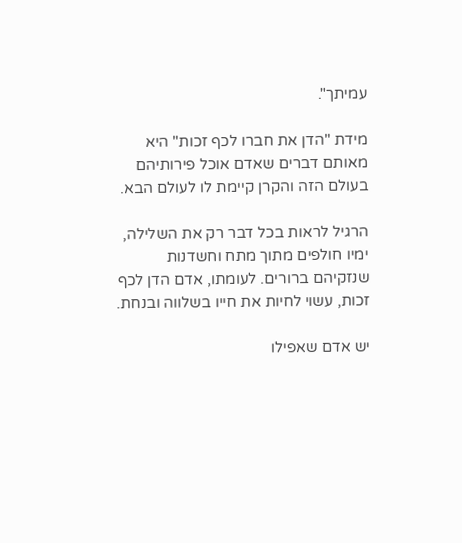עמיתך".

מידת "הדן את חברו לכף זכות" היא מאותם דברים שאדם אוכל פירותיהם בעולם הזה והקרן קיימת לו לעולם הבא.

הרגיל לראות בכל דבר רק את השלילה, ימיו חולפים מתוך מתח וחשדנות שנזקיהם ברורים. לעומתו, אדם הדן לכף זכות, עשוי לחיות את חייו בשלווה ובנחת.

יש אדם שאפילו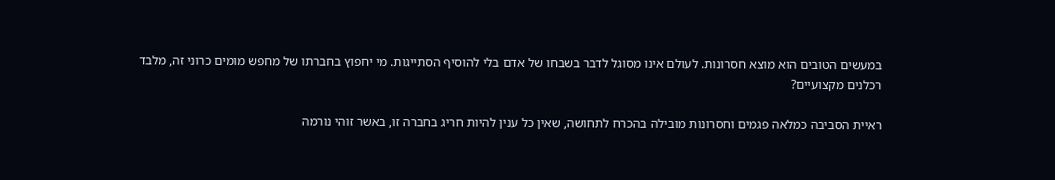במעשים הטובים הוא מוצא חסרונות. לעולם אינו מסוגל לדבר בשבחו של אדם בלי להוסיף הסתייגות. מי יחפוץ בחברתו של מחפש מומים כרוני זה, מלבד רכלנים מקצועיים?

ראיית הסביבה כמלאה פגמים וחסרונות מובילה בהכרח לתחושה, שאין כל ענין להיות חריג בחברה זו, באשר זוהי נורמה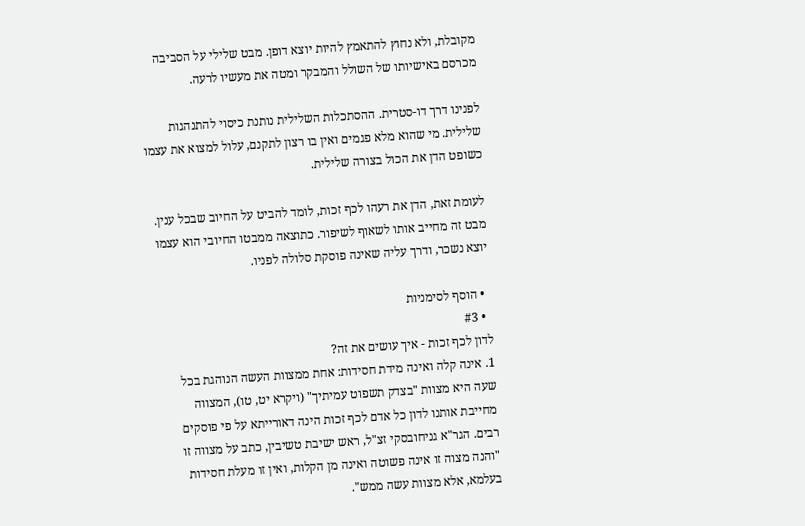מקובלת, ולא נחוץ להתאמץ להיות יוצא דופן. מבט שלילי על הסביבה מכרסם באישיותו של השולל והמבקר ומטה את מעשיו לרעה.

לפנינו דרך דו-סטרית. ההסתכלות השלילית נותנת כיסוי להתנהגות שלילית. מי שהוא מלא פגמים ואין בו רצון לתקנם, עלול למצוא את עצמו כשופט הדן את הכול בצורה שלילית.

לעומת זאת, הדן את רעהו לכף זכות, לומד להביט על החיוב שבכל ענין. מבט זה מחייב אותו לשאוף לשיפור. כתוצאה ממבטו החיובי הוא עצמו יוצא נשכר, ודרך עליה שאינה פוסקת סלולה לפניו.

  • הוסף לסימניות
  • #3
לדון לכף זכות - איך עושים את זה?
1. אינה קלה ואינה מידת חסידות: אחת ממצוות העשה הנוהגת בכל שעה היא מצוות "בצדק תשפוט עמיתיך" (ויקרא יט, טו), המצווה מחייבת אותנו לדון כל אדם לכף זכות הינה דאורייתא על פי פוסקים רבים. הגר"א גניחובסקי זצ"ל, ראש ישיבת טשיבין, כתב על מצווה זו "והנה מצוה זו אינה פשוטה ואינה מן הקלות, ואין זו מעלת חסידות בעלמא, אלא מצוות עשה ממש".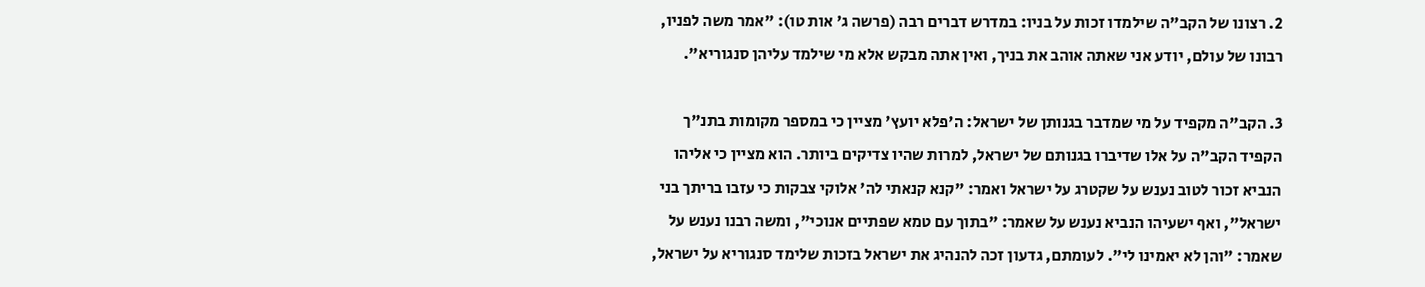2. רצונו של הקב"ה שילמדו זכות על בניו: במדרש דברים רבה (פרשה ג' אות טו): "אמר משה לפניו, רבונו של עולם, יודע אני שאתה אוהב את בניך, ואין אתה מבקש אלא מי שילמד עליהן סנגוריא".

3. הקב"ה מקפיד על מי שמדבר בגנותן של ישראל: ה'פלא יועץ' מציין כי במספר מקומות בתנ"ך הקפיד הקב"ה על אלו שדיברו בגנותם של ישראל, למרות שהיו צדיקים ביותר. הוא מציין כי אליהו הנביא זכור לטוב נענש על שקטרג על ישראל ואמר: "קנא קנאתי לה' אלוקי צבקות כי עזבו בריתך בני ישראל", ואף ישעיהו הנביא נענש על שאמר: "בתוך עם טמא שפתיים אנוכי", ומשה רבנו נענש על שאמר: "והן לא יאמינו לי". לעומתם, גדעון זכה להנהיג את ישראל בזכות שלימד סנגוריא על ישראל,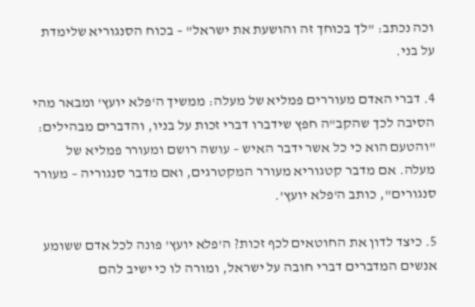וכה נכתב: "לך בכוחך זה והושעת את ישראל" – בכוח הסנגוריא שלימדת על בני.

4. דברי האדם מעוררים פמליא של מעלה: ממשיך ה'פלא יועץ' ומבאר מהי הסיבה לכך שהקב"ה חפץ שידברו דברי זכות על בניו, והדברים מבהילים: "והטעם הוא כי כל אשר ידבר האיש – עושה רושם ומעורר פמליא של מעלה. אם מדבר קטגוריא מעורר המקטרגים, ואם מדבר סנגוריה – מעורר סנגורים", כותב ה'פלא יועץ'.

5. כיצד לדון את החוטאים לכף זכות? ה'פלא יועץ' פונה לכל אדם ששומע אנשים המדברים דברי חובה על ישראל, ומורה לו כי ישיב להם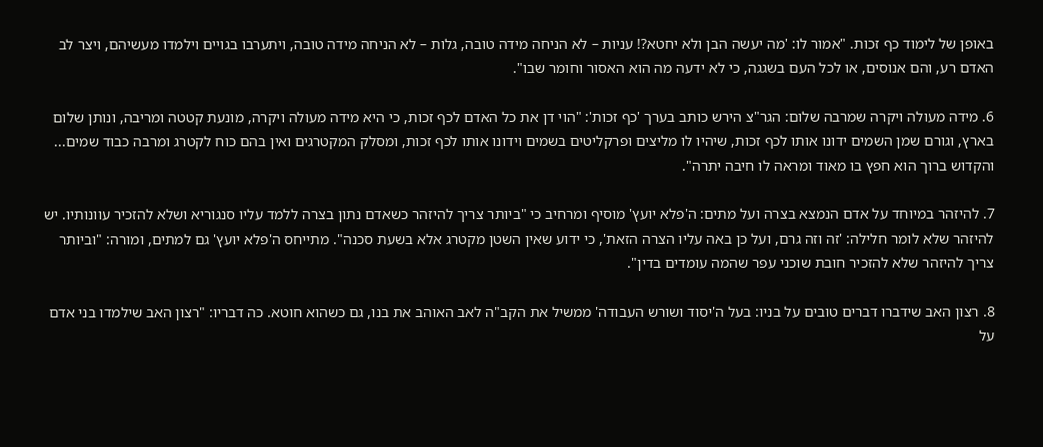באופן של לימוד כף זכות. "אמור לו: 'מה יעשה הבן ולא יחטא?! עניות – לא הניחה מידה טובה, גלות – לא הניחה מידה טובה, ויתערבו בגויים וילמדו מעשיהם, ויצר לב האדם רע, והם אנוסים, או לכל העם בשגגה, כי לא ידעה מה הוא האסור וחומר שבו".

6. מידה מעולה ויקרה שמרבה שלום: הגר"צ הירש כותב בערך 'כף זכות': "הוי דן את כל האדם לכף זכות, כי היא מידה מעולה ויקרה, מונעת קטטה ומריבה, ונותן שלום בארץ, וגורם שמן השמים ידונו אותו לכף זכות, שיהיו לו מליצים ופרקליטים בשמים וידונו אותו לכף זכות, ומסלק המקטרגים ואין בהם כוח לקטרג ומרבה כבוד שמים... והקדוש ברוך הוא חפץ בו מאוד ומראה לו חיבה יתרה".

7. להיזהר במיוחד על אדם הנמצא בצרה ועל מתים: ה'פלא יועץ' מוסיף ומרחיב כי "ביותר צריך להיזהר כשאדם נתון בצרה ללמד עליו סנגוריא ושלא להזכיר עוונותיו. יש להיזהר שלא לומר חלילה: 'זה וזה גרם, ועל כן באה עליו הצרה הזאת', כי ידוע שאין השטן מקטרג אלא בשעת סכנה". מתייחס ה'פלא יועץ' גם למתים, ומורה: "וביותר צריך להיזהר שלא להזכיר חובת שוכני עפר שהמה עומדים בדין".

8. רצון האב שידברו דברים טובים על בניו: בעל ה'יסוד ושורש העבודה' ממשיל את הקב"ה לאב האוהב את בנו, גם כשהוא חוטא. כה דבריו: "רצון האב שילמדו בני אדם על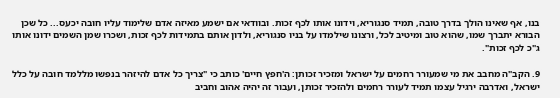בנו, אף שאינו הולך בדרך טובה, תמיד סנגוריא, וידונו אותו לכף זכות. ובוודאי אם ישמע מאיזה אדם שלימוד עליו חובה יכעס... כל שכן הבורא יתברך שמו, שהוא טוב ומיטיב לכל, ורצונו שילמדו על בניו סנגוריא, ולדון אותם בתמידות לכף זכות, ושכרו שמן השמים ידונו אותו ג"כ לכף זכות".

9. הקב"ה מחבב את מי שמעורר רחמים על ישראל ומזכיר זכותן: ה'חפץ חיים' כותב כי "צריך כל אדם להיזהר בנפשו מללמד חובה על כלל ישראל, ואדרבה ירגיל עצמו תמיד לעורר רחמים ולהזכיר זכותן, ועבור זה יהיה אהוב וחביב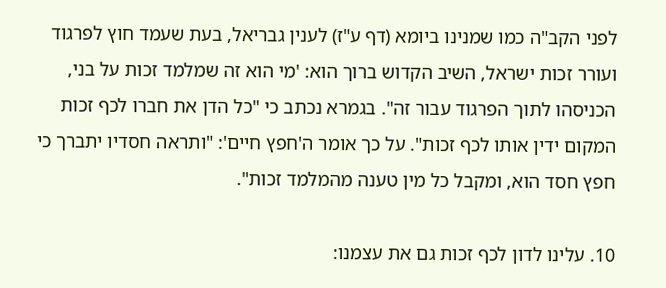לפני הקב"ה כמו שמנינו ביומא (דף ע"ז) לענין גבריאל, בעת שעמד חוץ לפרגוד ועורר זכות ישראל, השיב הקדוש ברוך הוא: 'מי הוא זה שמלמד זכות על בני, הכניסהו לתוך הפרגוד עבור זה". בגמרא נכתב כי "כל הדן את חברו לכף זכות המקום ידין אותו לכף זכות". על כך אומר ה'חפץ חיים': "ותראה חסדיו יתברך כי חפץ חסד הוא, ומקבל כל מין טענה מהמלמד זכות".

10. עלינו לדון לכף זכות גם את עצמנו: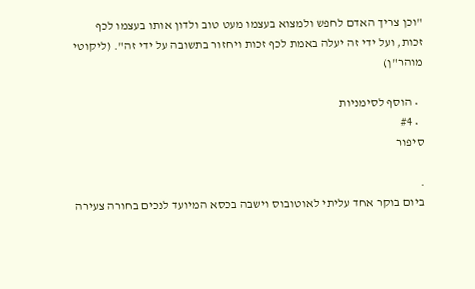"וכן צריך האדם לחפש ולמצוא בעצמו מעט טוב ולדון אותו בעצמו לכף זכות, ועל ידי זה יעלה באמת לכף זכות ויחזור בתשובה על ידי זה". (ליקוטי מוהר"ן)

  • הוסף לסימניות
  • #4
סיפור

.
ביום בוקר אחד עליתי לאוטובוס וישבה בכסא המיועד לנכים בחורה צעירה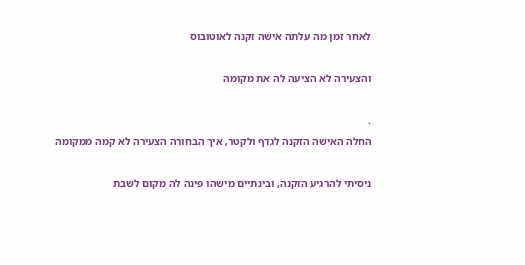לאחר זמן מה עלתה אישה זקנה לאוטובוס

והצעירה לא הציעה לה את מקומה

.
החלה האישה הזקנה לגדף ולקטר, איך הבחורה הצעירה לא קמה ממקומה

ניסיתי להרגיע הזקנה, ובינתיים מישהו פינה לה מקום לשבת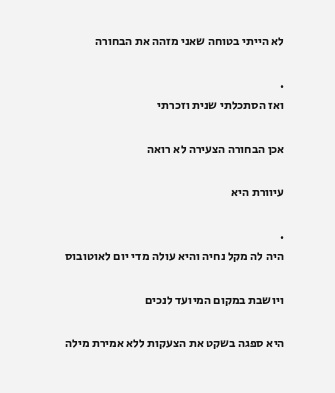לא הייתי בטוחה שאני מזהה את הבחורה

.
ואז הסתכלתי שנית וזכרתי

אכן הבחורה הצעירה לא רואה

עיוורת היא

.
היה לה מקל נחיה והיא עולה מדי יום לאוטובוס

ויושבת במקום המיועד לנכים

היא ספגה בשקט את הצעקות ללא אמירת מילה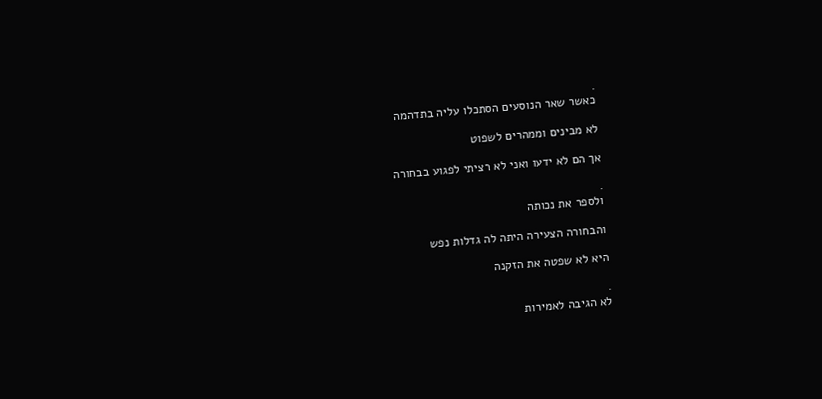.
כאשר שאר הנוסעים הסתכלו עליה בתדהמה

לא מבינים וממהרים לשפוט

אך הם לא ידעו ואני לא רציתי לפגוע בבחורה

.
ולספר את נכותה

והבחורה הצעירה היתה לה גדלות נפש

היא לא שפטה את הזקנה

.
לא הגיבה לאמירות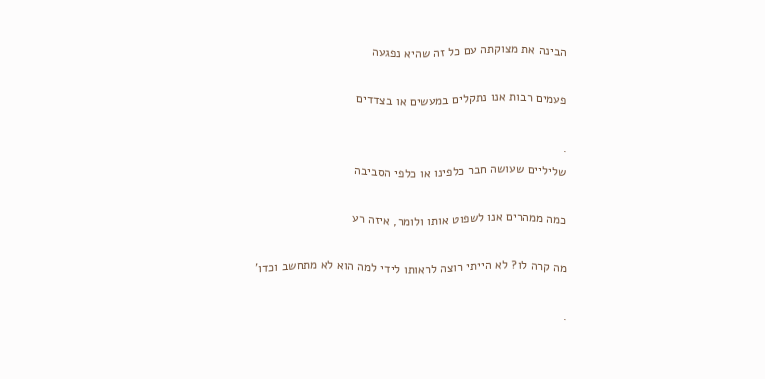הבינה את מצוקתה עם כל זה שהיא נפגעה

פעמים רבות אנו נתקלים במעשים או בצדדים

.
שליליים שעושה חבר כלפינו או כלפי הסביבה

כמה ממהרים אנו לשפוט אותו ולומר, איזה רע

מה קרה לו? לא הייתי רוצה לראותו לידי למה הוא לא מתחשב וכדו'

.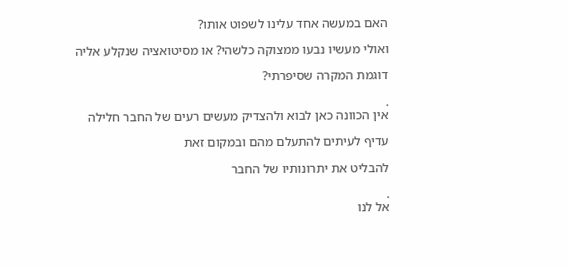האם במעשה אחד עלינו לשפוט אותו?

ואולי מעשיו נבעו ממצוקה כלשהי? או מסיטואציה שנקלע אליה

דוגמת המקרה שסיפרתי?

.
אין הכוונה כאן לבוא ולהצדיק מעשים רעים של החבר חלילה

עדיף לעיתים להתעלם מהם ובמקום זאת

להבליט את יתרונותיו של החבר

.
אל לנו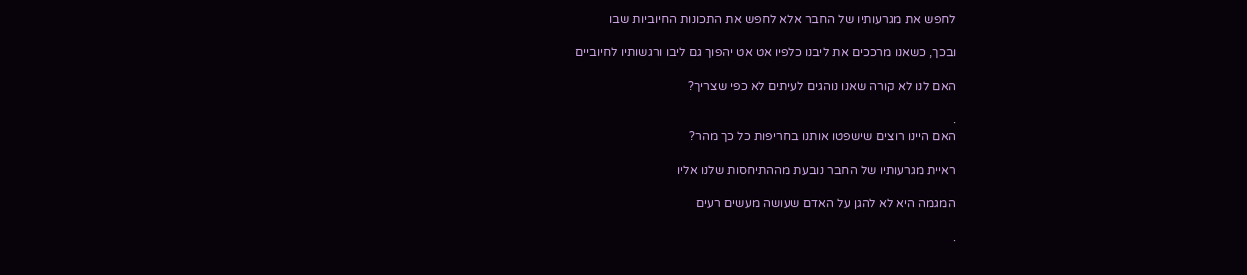לחפש את מגרעותיו של החבר אלא לחפש את התכונות החיוביות שבו

ובכך, כשאנו מרככים את ליבנו כלפיו אט אט יהפוך גם ליבו ורגשותיו לחיוביים

האם לנו לא קורה שאנו נוהגים לעיתים לא כפי שצריך?

.
האם היינו רוצים שישפטו אותנו בחריפות כל כך מהר?

ראיית מגרעותיו של החבר נובעת מההתיחסות שלנו אליו

המגמה היא לא להגן על האדם שעושה מעשים רעים

.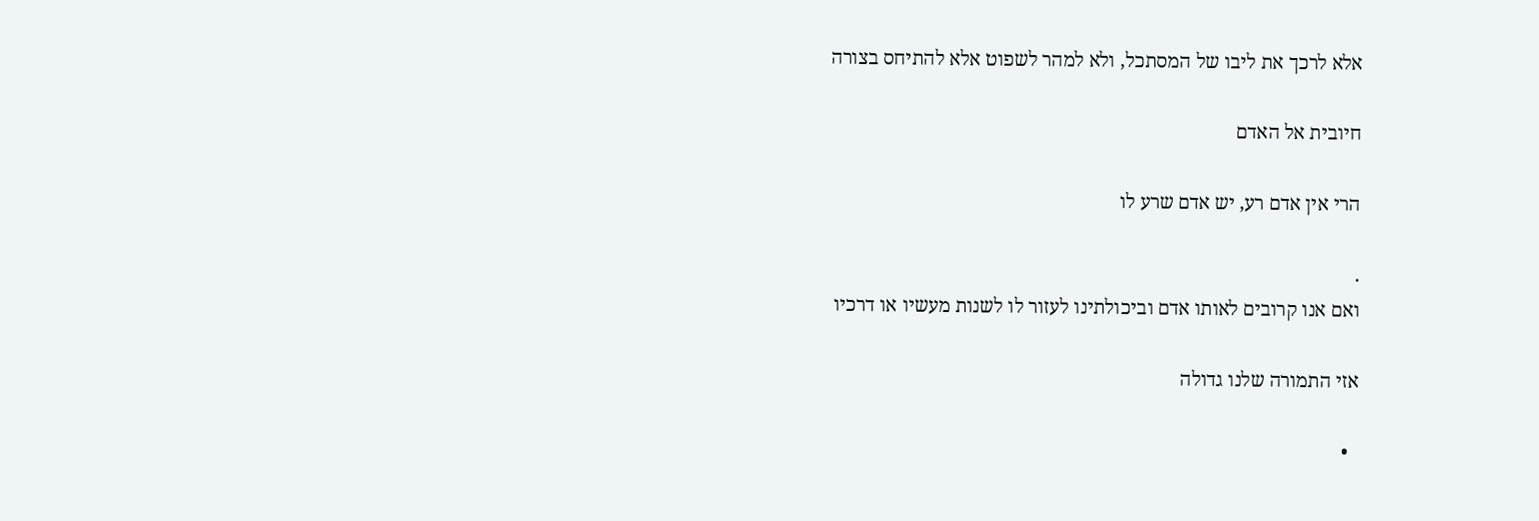אלא לרכך את ליבו של המסתכל, ולא למהר לשפוט אלא להתיחס בצורה

חיובית אל האדם

הרי אין אדם רע, יש אדם שרע לו

.
ואם אנו קרובים לאותו אדם וביכולתינו לעזור לו לשנות מעשיו או דרכיו

אזי התמורה שלנו גדולה

  •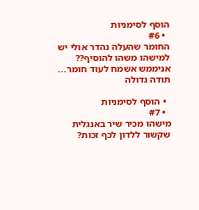הוסף לסימניות
  • #6
החומר שהעלה נהדר אולי יש למישהו משהו להוסיף??
אניממש אשמח לעוד חומר...
תודה גדולה

  • הוסף לסימניות
  • #7
מישהו מכיר שיר באנגלית שקשור ללדון לכף זכות?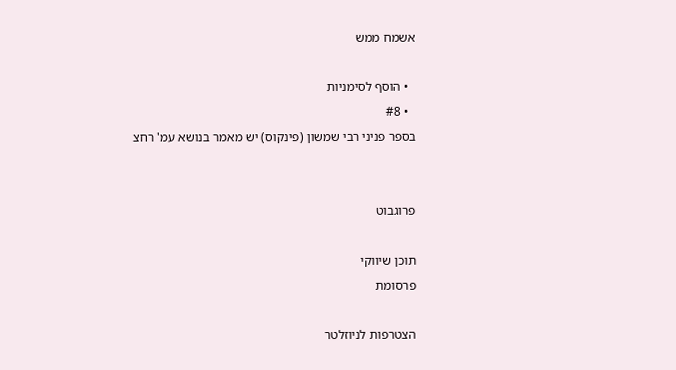אשמח ממש

  • הוסף לסימניות
  • #8
בספר פניני רבי שמשון (פינקוס) יש מאמר בנושא עמ' רחצ


פרוגבוט

תוכן שיווקי
פרסומת

הצטרפות לניוזלטר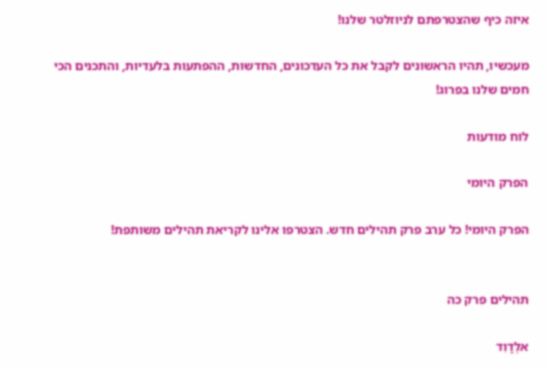איזה כיף שהצטרפתם לניוזלטר שלנו!

מעכשיו, תהיו הראשונים לקבל את כל העדכונים, החדשות, ההפתעות בלעדיות, והתכנים הכי חמים שלנו בפרוג!

לוח מודעות

הפרק היומי

הפרק היומי! כל ערב פרק תהילים חדש. הצטרפו אלינו לקריאת תהילים משותפת!


תהילים פרק כה

אלְדָוִד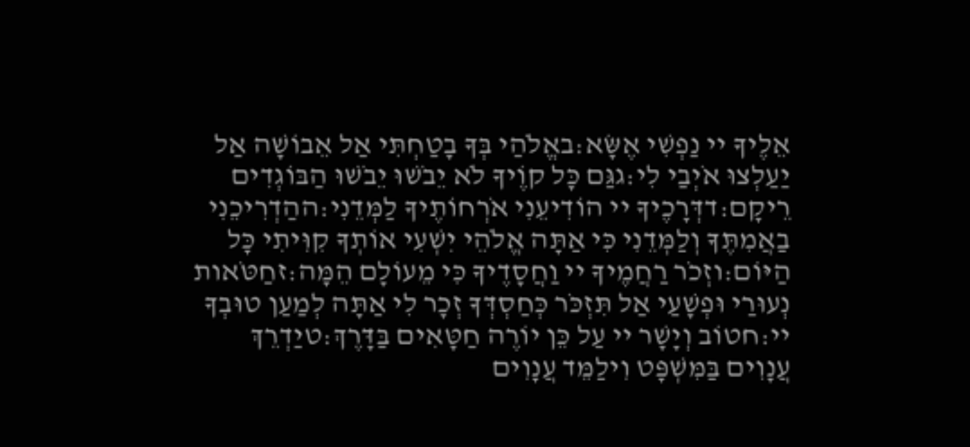אֵלֶיךָ יי נַפְשִׁי אֶשָּׂא:באֱלֹהַי בְּךָ בָטַחְתִּי אַל אֵבוֹשָׁה אַל יַעַלְצוּ אֹיְבַי לִי:גגַּם כָּל קוֶֹיךָ לֹא יֵבֹשׁוּ יֵבֹשׁוּ הַבּוֹגְדִים רֵיקָם:דדְּרָכֶיךָ יי הוֹדִיעֵנִי אֹרְחוֹתֶיךָ לַמְּדֵנִי:ההַדְרִיכֵנִי בַאֲמִתֶּךָ וְלַמְּדֵנִי כִּי אַתָּה אֱלֹהֵי יִשְׁעִי אוֹתְךָ קִוִּיתִי כָּל הַיּוֹם:וזְכֹר רַחֲמֶיךָ יי וַחֲסָדֶיךָ כִּי מֵעוֹלָם הֵמָּה:זחַטֹּאות נְעוּרַי וּפְשָׁעַי אַל תִּזְכֹּר כְּחַסְדְּךָ זְכָר לִי אַתָּה לְמַעַן טוּבְךָ יי:חטוֹב וְיָשָׁר יי עַל כֵּן יוֹרֶה חַטָּאִים בַּדָּרֶךְ:טיַדְרֵךְ עֲנָוִים בַּמִּשְׁפָּט וִילַמֵּד עֲנָוִים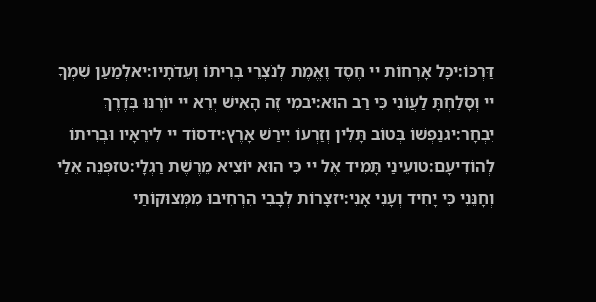דַּרְכּוֹ:יכָּל אָרְחוֹת יי חֶסֶד וֶאֱמֶת לְנֹצְרֵי בְרִיתוֹ וְעֵדֹתָיו:יאלְמַעַן שִׁמְךָ יי וְסָלַחְתָּ לַעֲוֹנִי כִּי רַב הוּא:יבמִי זֶה הָאִישׁ יְרֵא יי יוֹרֶנּוּ בְּדֶרֶךְ יִבְחָר:יגנַפְשׁוֹ בְּטוֹב תָּלִין וְזַרְעוֹ יִירַשׁ אָרֶץ:ידסוֹד יי לִירֵאָיו וּבְרִיתוֹ לְהוֹדִיעָם:טועֵינַי תָּמִיד אֶל יי כִּי הוּא יוֹצִיא מֵרֶשֶׁת רַגְלָי:טזפְּנֵה אֵלַי וְחָנֵּנִי כִּי יָחִיד וְעָנִי אָנִי:יזצָרוֹת לְבָבִי הִרְחִיבוּ מִמְּצוּקוֹתַי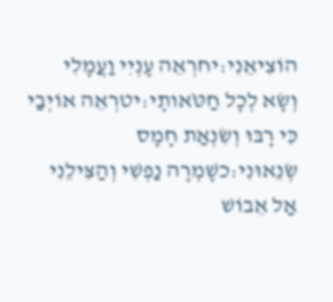הוֹצִיאֵנִי:יחרְאֵה עָנְיִי וַעֲמָלִי וְשָׂא לְכָל חַטֹּאותָי:יטרְאֵה אוֹיְבַי כִּי רָבּוּ וְשִׂנְאַת חָמָס שְׂנֵאוּנִי:כשָׁמְרָה נַפְשִׁי וְהַצִּילֵנִי אַל אֵבוֹשׁ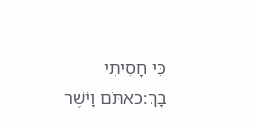כִּי חָסִיתִי בָךְ:כאתֹּם וָיֹשֶׁר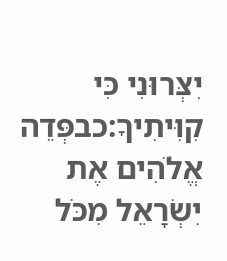יִצְּרוּנִי כִּי קִוִּיתִיךָ:כבפְּדֵה אֱלֹהִים אֶת יִשְׂרָאֵל מִכֹּל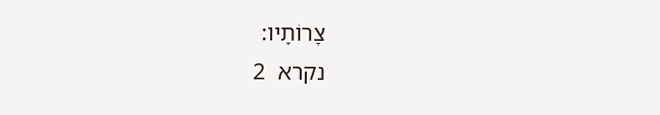צָרוֹתָיו:
נקרא  2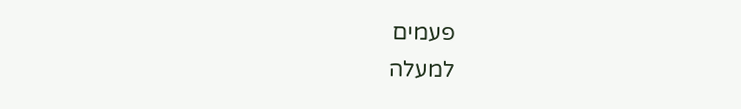פעמים
למעלה